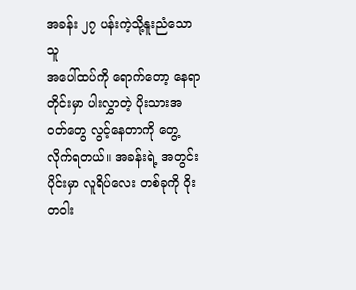အခန်း ၂၇ ပန်းကဲ့သို့နူးညံသောသူ
အပေါ်ထပ်ကို ရောက်တော့ နေရာတိုင်းမှာ ပါးလွှာတဲ့ ပိုးသားအဝတ်တွေ လွင့်နေတာကို တွေ့လိုက်ရတယ်။ အခန်းရဲ့ အတွင်းပိုင်းမှာ လူရိပ်လေး တစ်ခုကို ဝိုးတဝါး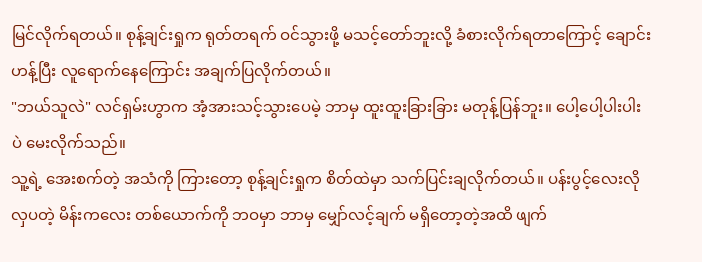မြင်လိုက်ရတယ်။ စုန့်ချင်းရှုက ရုတ်တရက် ဝင်သွားဖို့ မသင့်တော်ဘူးလို့ ခံစားလိုက်ရတာကြောင့် ချောင်းဟန့်ပြီး လူရောက်နေကြောင်း အချက်ပြလိုက်တယ်။
"ဘယ်သူလဲ" လင်ရှမ်းဟွာက အံ့အားသင့်သွားပေမဲ့ ဘာမှ ထူးထူးခြားခြား မတုန့်ပြန်ဘူး။ ပေါ့ပေါ့ပါးပါးပဲ မေးလိုက်သည်။
သူ့ရဲ့ အေးစက်တဲ့ အသံကို ကြားတော့ စုန့်ချင်းရှုက စိတ်ထဲမှာ သက်ပြင်းချလိုက်တယ်။ ပန်းပွင့်လေးလို လှပတဲ့ မိန်းကလေး တစ်ယောက်ကို ဘဝမှာ ဘာမှ မျှော်လင့်ချက် မရှိတော့တဲ့အထိ ဖျက်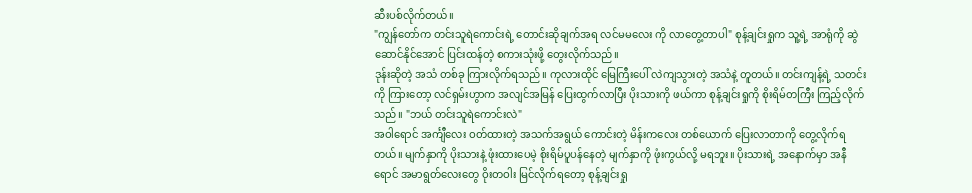ဆီးပစ်လိုက်တယ်။
"ကျွန်တော်က တင်းသူရဲကောင်းရဲ့ တောင်းဆိုချက်အရ လင်မမလေး ကို လာတွေ့တာပါ" စုန့်ချင်းရှုက သူ့ရဲ့ အာရုံကို ဆွဲဆောင်နိုင်အောင် ပြင်းထန်တဲ့ စကားသုံးဖို့ တွေးလိုက်သည်။
ဒုန်းဆိုတဲ့ အသံ တစ်ခု ကြားလိုက်ရသည်။ ကုလားထိုင် မြေကြီးပေါ် လဲကျသွားတဲ့ အသံနဲ့ တူတယ်။ တင်းကျန့်ရဲ့ သတင်းကို ကြားတော့ လင်ရှမ်းဟွာက အလျင်အမြန် ပြေးထွက်လာပြီး ပိုးသားကို ဖယ်ကာ စုန့်ချင်းရှုကို စိုးရိမ်တကြီး ကြည့်လိုက်သည်။ "ဘယ် တင်းသူရဲကောင်းလဲ"
အဝါရောင် အင်္ကျီလေး ဝတ်ထားတဲ့ အသက်အရွယ် ကောင်းတဲ့ မိန်းကလေး တစ်ယောက် ပြေးလာတာကို တွေ့လိုက်ရတယ်။ မျက်နှာကို ပိုးသားနဲ့ ဖုံးထားပေမဲ့ စိုးရိမ်ပူပန်နေတဲ့ မျက်နှာကို ဖုံးကွယ်လို့ မရဘူး။ ပိုးသားရဲ့ အနောက်မှာ အနီရောင် အမာရွတ်လေးတွေ ဝိုးတဝါး မြင်လိုက်ရတော့ စုန့်ချင်းရှု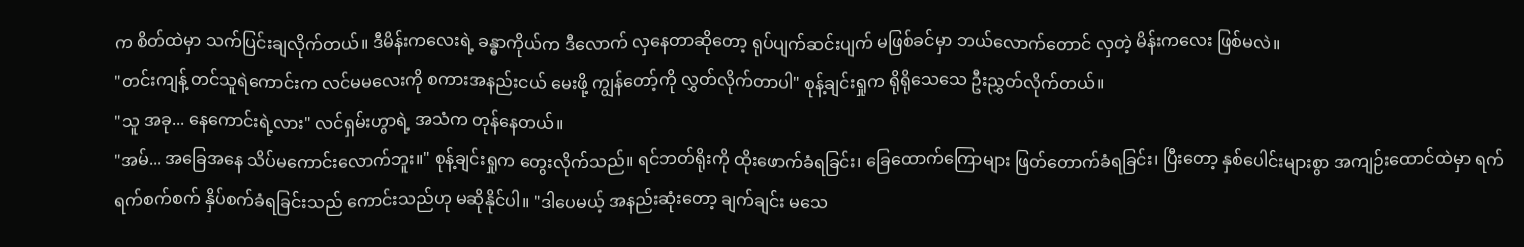က စိတ်ထဲမှာ သက်ပြင်းချလိုက်တယ်။ ဒီမိန်းကလေးရဲ့ ခန္ဓာကိုယ်က ဒီလောက် လှနေတာဆိုတော့ ရုပ်ပျက်ဆင်းပျက် မဖြစ်ခင်မှာ ဘယ်လောက်တောင် လှတဲ့ မိန်းကလေး ဖြစ်မလဲ။
"တင်းကျန့် တင်သူရဲကောင်းက လင်မမလေးကို စကားအနည်းငယ် မေးဖို့ ကျွန်တော့်ကို လွှတ်လိုက်တာပါ" စုန့်ချင်းရှုက ရိုရိုသေသေ ဦးညွှတ်လိုက်တယ်။
"သူ အခု... နေကောင်းရဲ့လား" လင်ရှမ်းဟွာရဲ့ အသံက တုန်နေတယ်။
"အမ်... အခြေအနေ သိပ်မကောင်းလောက်ဘူး။" စုန့်ချင်းရှုက တွေးလိုက်သည်။ ရင်ဘတ်ရိုးကို ထိုးဖောက်ခံရခြင်း၊ ခြေထောက်ကြောများ ဖြတ်တောက်ခံရခြင်း၊ ပြီးတော့ နှစ်ပေါင်းများစွာ အကျဉ်းထောင်ထဲမှာ ရက်ရက်စက်စက် နှိပ်စက်ခံရခြင်းသည် ကောင်းသည်ဟု မဆိုနိုင်ပါ။ "ဒါပေမယ့် အနည်းဆုံးတော့ ချက်ချင်း မသေ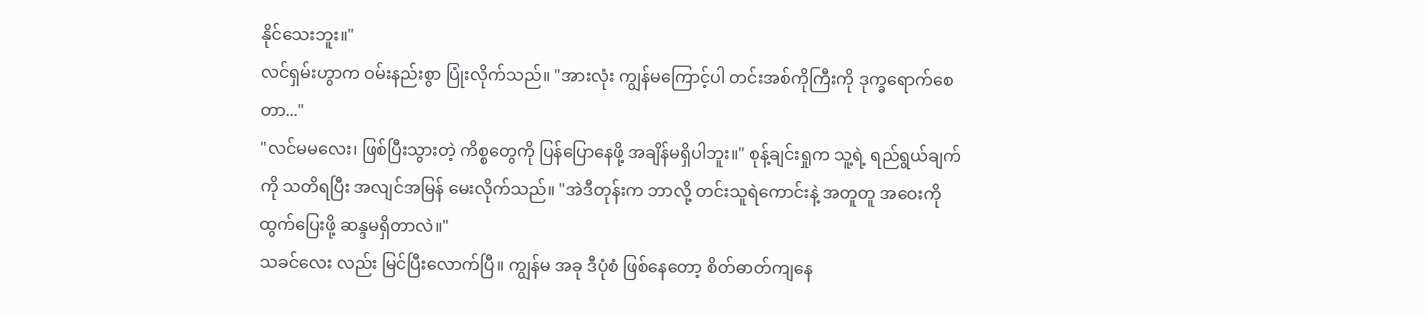နိုင်သေးဘူး။"
လင်ရှမ်းဟွာက ဝမ်းနည်းစွာ ပြုံးလိုက်သည်။ "အားလုံး ကျွန်မကြောင့်ပါ တင်းအစ်ကိုကြီးကို ဒုက္ခရောက်စေတာ..."
"လင်မမလေး၊ ဖြစ်ပြီးသွားတဲ့ ကိစ္စတွေကို ပြန်ပြောနေဖို့ အချိန်မရှိပါဘူး။" စုန့်ချင်းရှုက သူ့ရဲ့ ရည်ရွယ်ချက်ကို သတိရပြီး အလျင်အမြန် မေးလိုက်သည်။ "အဲဒီတုန်းက ဘာလို့ တင်းသူရဲကောင်းနဲ့ အတူတူ အဝေးကို ထွက်ပြေးဖို့ ဆန္ဒမရှိတာလဲ။"
သခင်လေး လည်း မြင်ပြီးလောက်ပြီ။ ကျွန်မ အခု ဒီပုံစံ ဖြစ်နေတော့ စိတ်ဓာတ်ကျနေ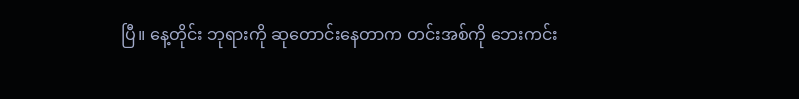ပြီ။ နေ့တိုင်း ဘုရားကို ဆုတောင်းနေတာက တင်းအစ်ကို ဘေးကင်း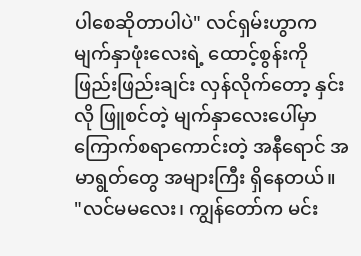ပါစေဆိုတာပါပဲ" လင်ရှမ်းဟွာက မျက်နှာဖုံးလေးရဲ့ ထောင့်စွန်းကို ဖြည်းဖြည်းချင်း လှန်လိုက်တော့ နှင်းလို ဖြူစင်တဲ့ မျက်နှာလေးပေါ်မှာ ကြောက်စရာကောင်းတဲ့ အနီရောင် အမာရွတ်တွေ အများကြီး ရှိနေတယ်။
"လင်မမလေး၊ ကျွန်တော်က မင်း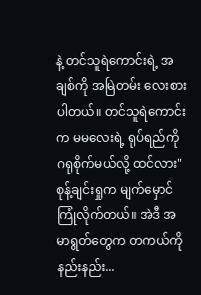နဲ့ တင်သူရဲကောင်းရဲ့ အချစ်ကို အမြဲတမ်း လေးစားပါတယ်။ တင်သူရဲကောင်းက မမလေးရဲ့ ရုပ်ရည်ကို ဂရုစိုက်မယ်လို့ ထင်လား" စုန့်ချင်းရှုက မျက်မှောင်ကြုံလိုက်တယ်။ အဲဒီ အမာရွတ်တွေက တကယ်ကို နည်းနည်း...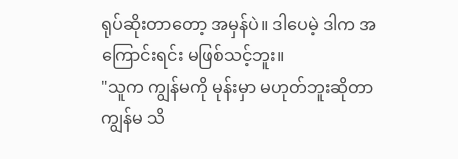ရုပ်ဆိုးတာတော့ အမှန်ပဲ။ ဒါပေမဲ့ ဒါက အကြောင်းရင်း မဖြစ်သင့်ဘူး။
"သူက ကျွန်မကို မုန်းမှာ မဟုတ်ဘူးဆိုတာ ကျွန်မ သိ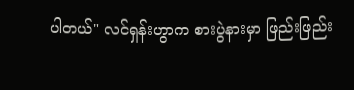ပါတယ်" လင်ရှန်းဟွာက စားပွဲနားမှာ ဖြည်းဖြည်း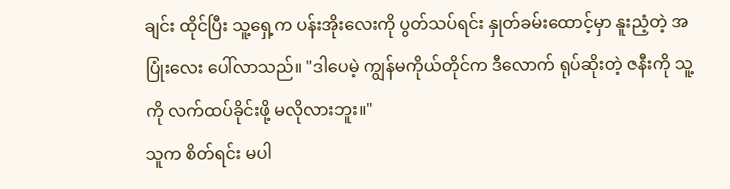ချင်း ထိုင်ပြီး သူ့ရှေ့က ပန်းအိုးလေးကို ပွတ်သပ်ရင်း နှုတ်ခမ်းထောင့်မှာ နူးညံ့တဲ့ အပြုံးလေး ပေါ်လာသည်။ "ဒါပေမဲ့ ကျွန်မကိုယ်တိုင်က ဒီလောက် ရုပ်ဆိုးတဲ့ ဇနီးကို သူ့ကို လက်ထပ်ခိုင်းဖို့ မလိုလားဘူး။"
သူက စိတ်ရင်း မပါ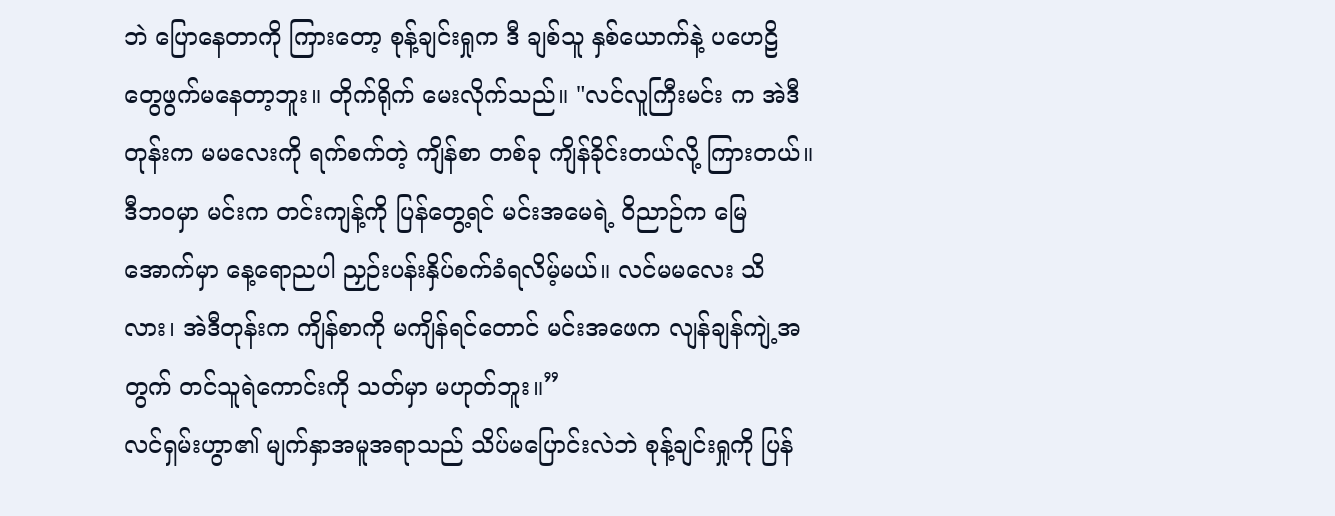ဘဲ ပြောနေတာကို ကြားတော့ စုန့်ချင်းရှုက ဒီ ချစ်သူ နှစ်ယောက်နဲ့ ပဟေဠိတွေဖွက်မနေတာ့ဘူး။ တိုက်ရိုက် မေးလိုက်သည်။ "လင်လူကြီးမင်း က အဲဒီတုန်းက မမလေးကို ရက်စက်တဲ့ ကျိန်စာ တစ်ခု ကျိန်ခိုင်းတယ်လို့ ကြားတယ်။ ဒီဘဝမှာ မင်းက တင်းကျန့်ကို ပြန်တွေ့ရင် မင်းအမေရဲ့ ဝိညာဉ်က မြေအောက်မှာ နေ့ရောညပါ ညှဉ်းပန်းနှိပ်စက်ခံရလိမ့်မယ်။ လင်မမလေး သိလား၊ အဲဒီတုန်းက ကျိန်စာကို မကျိန်ရင်တောင် မင်းအဖေက လျန်ချန်ကျဲ့အတွက် တင်သူရဲကောင်းကို သတ်မှာ မဟုတ်ဘူး။”
လင်ရှမ်းဟွာ၏ မျက်နှာအမူအရာသည် သိပ်မပြောင်းလဲဘဲ စုန့်ချင်းရှုကို ပြန်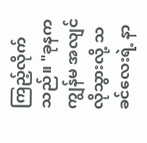ကြည့်လိုက်သည်။ "ခုနက ကျွန်မ အလျင်လိုသွားလို့ သခင်လေးရဲ့ နာ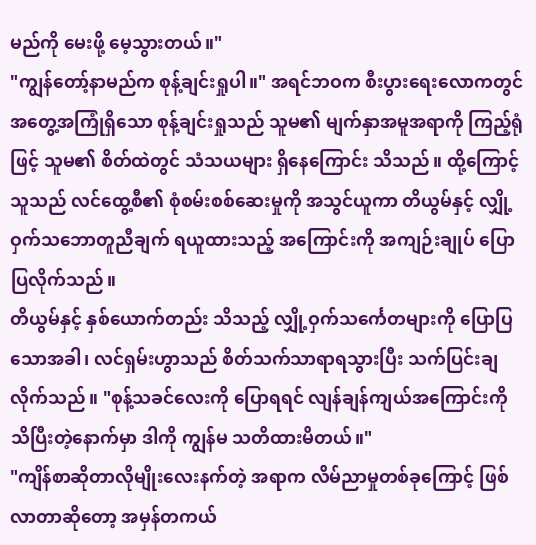မည်ကို မေးဖို့ မေ့သွားတယ်။"
"ကျွန်တော့်နာမည်က စုန့်ချင်းရှုပါ။" အရင်ဘဝက စီးပွားရေးလောကတွင် အတွေ့အကြုံရှိသော စုန့်ချင်းရှုသည် သူမ၏ မျက်နှာအမူအရာကို ကြည့်ရုံဖြင့် သူမ၏ စိတ်ထဲတွင် သံသယများ ရှိနေကြောင်း သိသည်။ ထို့ကြောင့် သူသည် လင်ထွေ့စီ၏ စုံစမ်းစစ်ဆေးမှုကို အသွင်ယူကာ တိယွမ်နှင့် လျှို့ဝှက်သဘောတူညီချက် ရယူထားသည့် အကြောင်းကို အကျဉ်းချုပ် ပြောပြလိုက်သည်။
တိယွမ်နှင့် နှစ်ယောက်တည်း သိသည့် လျှို့ဝှက်သင်္ကေတများကို ပြောပြသောအခါ၊ လင်ရှမ်းဟွာသည် စိတ်သက်သာရာရသွားပြီး သက်ပြင်းချလိုက်သည်။ "စုန့်သခင်လေးကို ပြောရရင် လျန်ချန်ကျယ်အကြောင်းကို သိပြီးတဲ့နောက်မှာ ဒါကို ကျွန်မ သတိထားမိတယ်။"
"ကျိန်စာဆိုတာလိုမျိုးလေးနက်တဲ့ အရာက လိမ်ညာမှုတစ်ခုကြောင့် ဖြစ်လာတာဆိုတော့ အမှန်တကယ်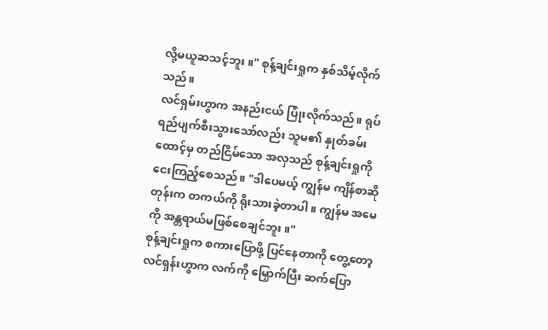လို့မယူဆသင့်ဘူး။" စုန့်ချင်းရှုက နှစ်သိမ့်လိုက်သည်။
လင်ရှမ်းဟွာက အနည်းငယ် ပြုံးလိုက်သည်။ ရုပ်ရည်ပျက်စီးသွားသော်လည်း သူမ၏ နှုတ်ခမ်းထောင့်မှ တည်ငြိမ်သော အလှသည် စုန့်ချင်းရှုကို ငေးကြည့်စေသည်။ "ဒါပေမယ့် ကျွန်မ ကျိန်စာဆိုတုန်းက တကယ်ကို ရိုးသားခဲ့တာပါ။ ကျွန်မ အမေကို အန္တရာယ်မဖြစ်စေချင်ဘူး။"
စုန့်ချင်းရှုက စကားပြောဖို့ ပြင်နေတာကို တွေ့တော့ လင်ရှန်းဟွာက လက်ကို မြှောက်ပြီး ဆက်ပြော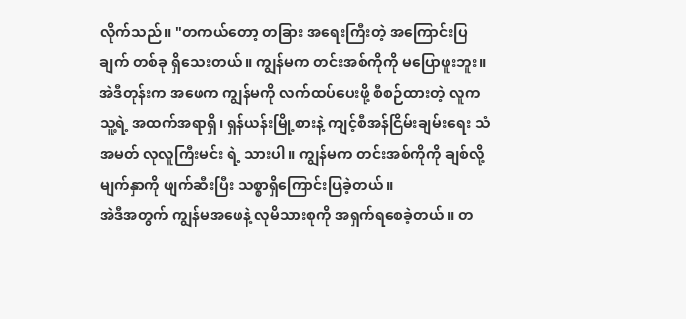လိုက်သည်။ "တကယ်တော့ တခြား အရေးကြီးတဲ့ အကြောင်းပြချက် တစ်ခု ရှိသေးတယ်။ ကျွန်မက တင်းအစ်ကိုကို မပြောဖူးဘူး။ အဲဒီတုန်းက အဖေက ကျွန်မကို လက်ထပ်ပေးဖို့ စီစဉ်ထားတဲ့ လူက သူ့ရဲ့ အထက်အရာရှိ၊ ရှန်ယန်းမြို့စားနဲ့ ကျင့်စီအန်ငြိမ်းချမ်းရေး သံအမတ် လုလူကြီးမင်း ရဲ့ သားပါ။ ကျွန်မက တင်းအစ်ကိုကို ချစ်လို့ မျက်နှာကို ဖျက်ဆီးပြီး သစ္စာရှိကြောင်းပြခဲ့တယ်။
အဲဒီအတွက် ကျွန်မအဖေနဲ့ လုမိသားစုကို အရှက်ရစေခဲ့တယ်။ တ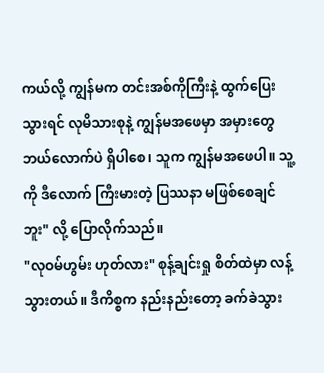ကယ်လို့ ကျွန်မက တင်းအစ်ကိုကြီးနဲ့ ထွက်ပြေးသွားရင် လုမိသားစုနဲ့ ကျွန်မအဖေမှာ အမှားတွေ ဘယ်လောက်ပဲ ရှိပါစေ၊ သူက ကျွန်မအဖေပါ။ သူ့ကို ဒီလောက် ကြီးမားတဲ့ ပြဿနာ မဖြစ်စေချင်ဘူး" လို့ ပြောလိုက်သည်။
"လုဝမ်ဟွမ်း ဟုတ်လား" စုန့်ချင်းရှု စိတ်ထဲမှာ လန့်သွားတယ်။ ဒီကိစ္စက နည်းနည်းတော့ ခက်ခဲသွား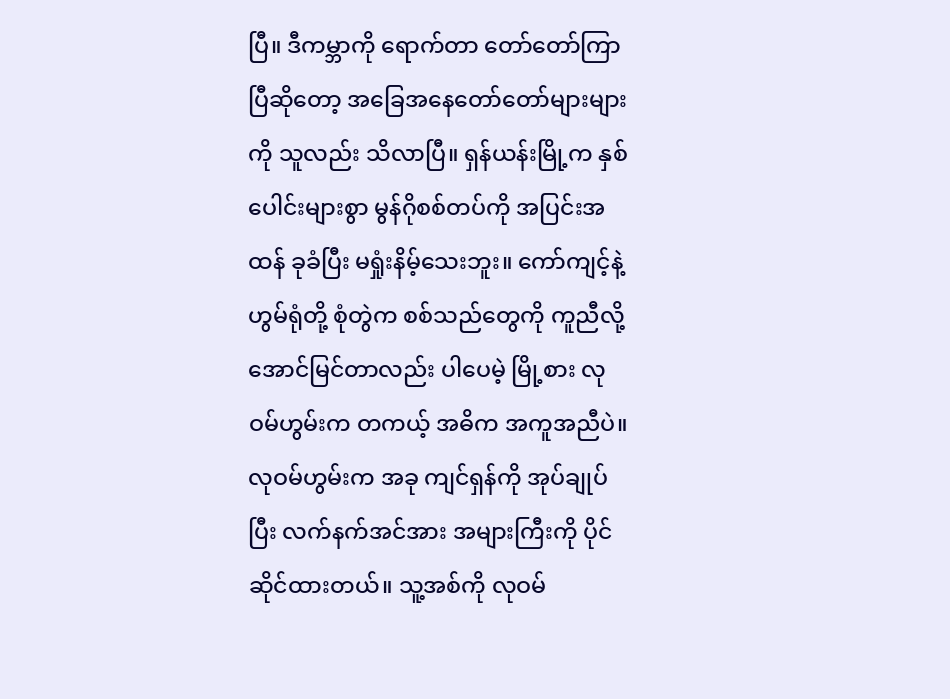ပြီ။ ဒီကမ္ဘာကို ရောက်တာ တော်တော်ကြာပြီဆိုတော့ အခြေအနေတော်တော်များများကို သူလည်း သိလာပြီ။ ရှန်ယန်းမြို့က နှစ်ပေါင်းများစွာ မွန်ဂိုစစ်တပ်ကို အပြင်းအထန် ခုခံပြီး မရှုံးနိမ့်သေးဘူး။ ကော်ကျင့်နဲ့ ဟွမ်ရုံတို့ စုံတွဲက စစ်သည်တွေကို ကူညီလို့ အောင်မြင်တာလည်း ပါပေမဲ့ မြို့စား လုဝမ်ဟွမ်းက တကယ့် အဓိက အကူအညီပဲ။ လုဝမ်ဟွမ်းက အခု ကျင်ရှန်ကို အုပ်ချုပ်ပြီး လက်နက်အင်အား အများကြီးကို ပိုင်ဆိုင်ထားတယ်။ သူ့အစ်ကို လုဝမ်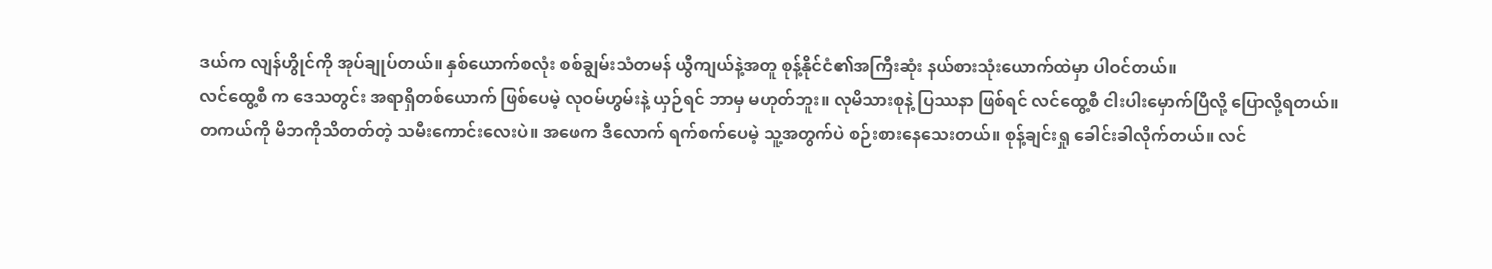ဒယ်က လျန်ဟွိုင်ကို အုပ်ချုပ်တယ်။ နှစ်ယောက်စလုံး စစ်ချွမ်းသံတမန် ယွီကျယ်နဲ့အတူ စုန့်နိုင်ငံ၏အကြီးဆုံး နယ်စားသုံးယောက်ထဲမှာ ပါဝင်တယ်။
လင်ထွေ့စီ က ဒေသတွင်း အရာရှိတစ်ယောက် ဖြစ်ပေမဲ့ လုဝမ်ဟွမ်းနဲ့ ယှဉ်ရင် ဘာမှ မဟုတ်ဘူး။ လုမိသားစုနဲ့ ပြဿနာ ဖြစ်ရင် လင်ထွေ့စီ ငါးပါးမှောက်ပြီလို့ ပြောလို့ရတယ်။
တကယ်ကို မိဘကိုသိတတ်တဲ့ သမီးကောင်းလေးပဲ။ အဖေက ဒီလောက် ရက်စက်ပေမဲ့ သူ့အတွက်ပဲ စဉ်းစားနေသေးတယ်။ စုန့်ချင်းရှု ခေါင်းခါလိုက်တယ်။ လင်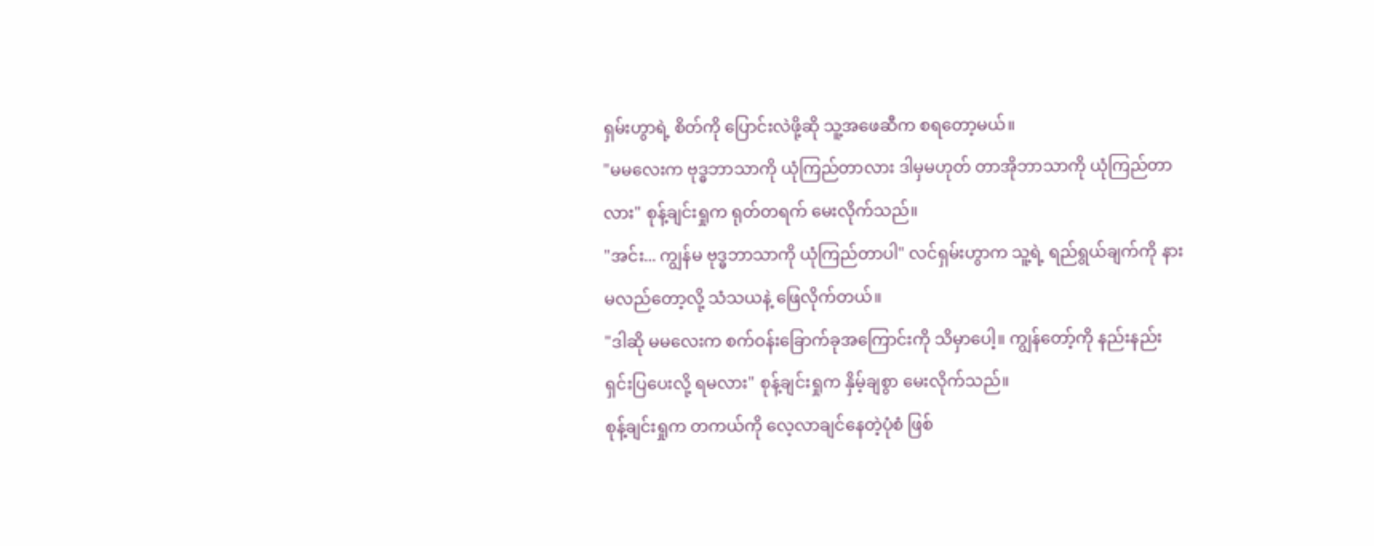ရှမ်းဟွာရဲ့ စိတ်ကို ပြောင်းလဲဖို့ဆို သူ့အဖေဆီက စရတော့မယ်။
"မမလေးက ဗုဒ္ဓဘာသာကို ယုံကြည်တာလား ဒါမှမဟုတ် တာအိုဘာသာကို ယုံကြည်တာလား" စုန့်ချင်းရှုက ရုတ်တရက် မေးလိုက်သည်။
"အင်း... ကျွန်မ ဗုဒ္ဓဘာသာကို ယုံကြည်တာပါ" လင်ရှမ်းဟွာက သူ့ရဲ့ ရည်ရွယ်ချက်ကို နားမလည်တော့လို့ သံသယနဲ့ ဖြေလိုက်တယ်။
"ဒါဆို မမလေးက စက်ဝန်းခြောက်ခုအကြောင်းကို သိမှာပေါ့။ ကျွန်တော့်ကို နည်းနည်း ရှင်းပြပေးလို့ ရမလား" စုန့်ချင်းရှုက နှိမ့်ချစွာ မေးလိုက်သည်။
စုန့်ချင်းရှုက တကယ်ကို လေ့လာချင်နေတဲ့ပုံစံ ဖြစ်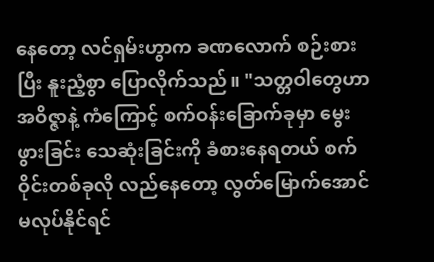နေတော့ လင်ရှမ်းဟွာက ခဏလောက် စဉ်းစားပြီး နူးညံ့စွာ ပြောလိုက်သည်။ "သတ္တဝါတွေဟာ အဝိဇ္ဇာနဲ့ ကံကြောင့် စက်ဝန်းခြောက်ခုမှာ မွေးဖွားခြင်း သေဆုံးခြင်းကို ခံစားနေရတယ် စက်ဝိုင်းတစ်ခုလို လည်နေတော့ လွတ်မြောက်အောင် မလုပ်နိုင်ရင်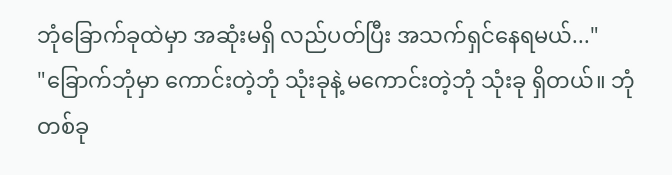ဘုံခြောက်ခုထဲမှာ အဆုံးမရှိ လည်ပတ်ပြီး အသက်ရှင်နေရမယ်..."
"ခြောက်ဘုံမှာ ကောင်းတဲ့ဘုံ သုံးခုနဲ့ မကောင်းတဲ့ဘုံ သုံးခု ရှိတယ်။ ဘုံတစ်ခု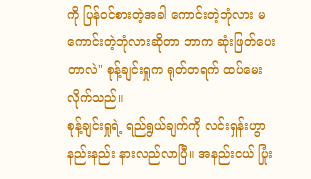ကို ပြန်ဝင်စားတဲ့အခါ ကောင်းတဲ့ဘုံလား မကောင်းတဲ့ဘုံလားဆိုတာ ဘာက ဆုံးဖြတ်ပေးတာလဲ" စုန့်ချင်းရှုက ရုတ်တရက် ထပ်မေးလိုက်သည်။
စုန့်ချင်းရှုရဲ့ ရည်ရွယ်ချက်ကို လင်းရှန်းဟွာ နည်းနည်း နားလည်လာပြီ။ အနည်းငယ် ပြုံး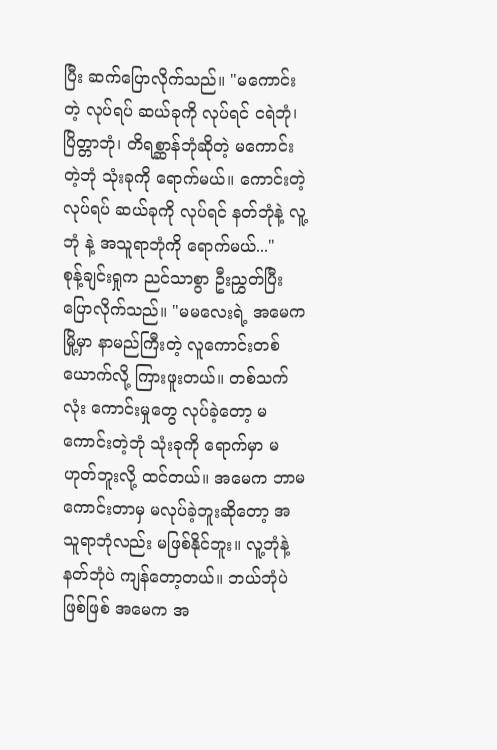ပြီး ဆက်ပြောလိုက်သည်။ "မကောင်းတဲ့ လုပ်ရပ် ဆယ်ခုကို လုပ်ရင် ငရဲဘုံ၊ ပြိတ္တာဘုံ၊ တိရစ္ဆာန်ဘုံဆိုတဲ့ မကောင်းတဲ့ဘုံ သုံးခုကို ရောက်မယ်။ ကောင်းတဲ့ လုပ်ရပ် ဆယ်ခုကို လုပ်ရင် နတ်ဘုံနဲ့ လူ့ဘုံ နဲ့ အသူရာဘုံကို ရောက်မယ်..."
စုန့်ချင်းရှုက ညင်သာစွာ ဦးညွှတ်ပြီး ပြောလိုက်သည်။ "မမလေးရဲ့ အမေက မြို့မှာ နာမည်ကြီးတဲ့ လူကောင်းတစ်ယောက်လို့ ကြားဖူးတယ်။ တစ်သက်လုံး ကောင်းမှုတွေ လုပ်ခဲ့တော့ မကောင်းတဲ့ဘုံ သုံးခုကို ရောက်မှာ မဟုတ်ဘူးလို့ ထင်တယ်။ အမေက ဘာမကောင်းတာမှ မလုပ်ခဲ့ဘူးဆိုတော့ အသူရာဘုံလည်း မဖြစ်နိုင်ဘူး။ လူ့ဘုံနဲ့ နတ်ဘုံပဲ ကျန်တော့တယ်။ ဘယ်ဘုံပဲ ဖြစ်ဖြစ် အမေက အ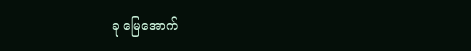ခု မြေအောက်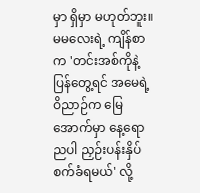မှာ ရှိမှာ မဟုတ်ဘူး။ မမလေးရဲ့ ကျိန်စာက 'တင်းအစ်ကိုနဲ့ ပြန်တွေ့ရင် အမေရဲ့ ဝိညာဉ်က မြေအောက်မှာ နေ့ရောညပါ ညှဉ်းပန်းနှိပ်စက်ခံရမယ်' လို့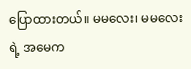ပြောထားတယ်။ မမလေး၊ မမလေးရဲ့ အမေက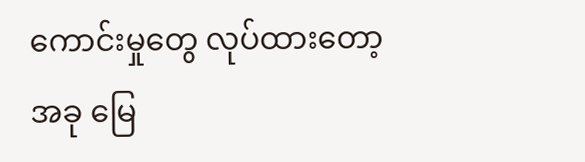ကောင်းမှုတွေ လုပ်ထားတော့ အခု မြေ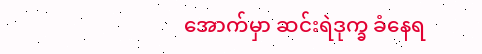အောက်မှာ ဆင်းရဲဒုက္ခ ခံနေရ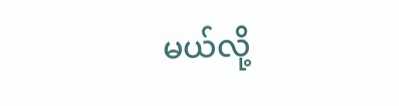မယ်လို့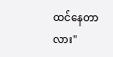ထင်နေတာလား"